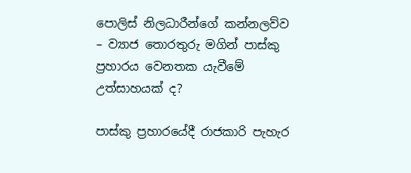පොලිස් නිලධාරීන්ගේ කන්නලව්ව – ව්‍යාජ තොරතුරු මගින් පාස්කු ප්‍රහාරය වෙනතක යැවීමේ උත්සාහයක් ද?

පාස්කු ප්‍රහාරයේදී රාජකාරි පැහැර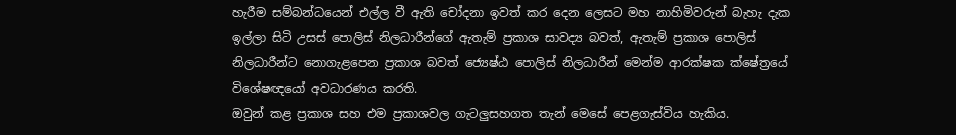හැරීම සම්බන්ධයෙන් එල්ල වී ඇති චෝදනා ඉවත් කර දෙන ලෙසට මහ නාහිමිවරුන් බැහැ දැක ඉල්ලා සිටි උසස් පොලිස් නිලධාරීන්ගේ ඇතැම් ප්‍රකාශ සාවද්‍ය බවත්, ඇතැම් ප්‍රකාශ පොලිස් නිලධාරීන්ට නොගැළපෙන ප්‍රකාශ බවත් ජ්‍යෙෂ්ඨ පොලිස් නිලධාරීන් මෙන්ම ආරක්ෂක ක්ෂේත්‍රයේ විශේෂඥයෝ අවධාරණය කරති.
ඔවුන් කළ ප්‍රකාශ සහ එම ප්‍රකාශවල ගැටලුසහගත තැන් මෙසේ පෙළගැස්විය හැකිය.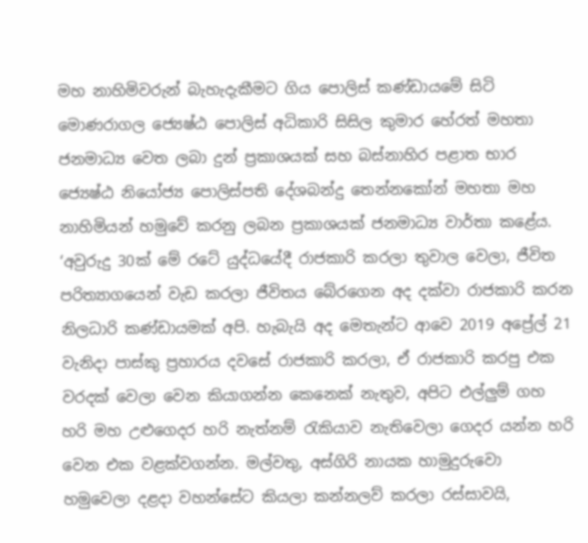මහ නාහිමිවරුන් බැහැදැකීමට ගිය පොලිස් කණ්ඩායමේ සිටි මොණරාගල ජ්‍යෙෂ්ඨ පොලිස් අධිකාරි සිසිල කුමාර හේරත් මහතා ජනමාධ්‍ය වෙත ලබා දුන් ප්‍රකාශයක් සහ බස්නාහිර පළාත භාර ජ්‍යෙෂ්ඨ නියෝජ්‍ය පොලිස්පති දේශබන්දු තෙන්නකෝන් මහතා මහ නාහිමියන් හමුවේ කරනු ලබන ප්‍රකාශයක් ජනමාධ්‍ය වාර්තා කළේය.
‘අවුරුදු 30ක් මේ රටේ යුද්ධයේදී රාජකාරි කරලා තුවාල වෙලා, ජීවිත පරිත්‍යාගයෙන් වැඩ කරලා ජීවිතය බේරගෙන අද දක්වා රාජකාරි කරන නිලධාරි කණ්ඩායමක් අපි. හැබැයි අද මෙතැන්ට ආවෙ 2019 අප්‍රේල් 21 වැනිදා පාස්කු ප්‍රහාරය දවසේ රාජකාරි කරලා, ඒ රාජකාරි කරපු එක වරදක් වෙලා වෙන කියාගන්න කෙනෙක් නැතුව, අපිට එල්ලුම් ගහ හරි මහ උළුගෙදර හරි නැත්නම් රැකියාව නැතිවෙලා ගෙදර යන්න හරි වෙන එක වළක්වගන්න. මල්වතු, අස්ගිරි නායක හාමුදුරුවො හමුවෙලා දළදා වහන්සේට කියලා කන්නලව් කරලා රස්සාවයි,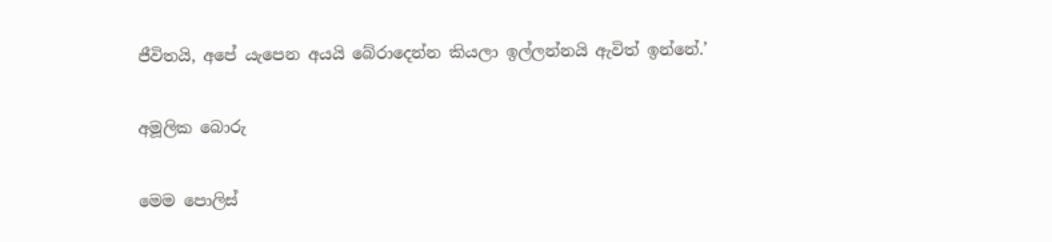ජීවිතයි, අපේ යැපෙන අයයි බේරාදෙන්න කියලා ඉල්ලන්නයි ඇවිත් ඉන්නේ.’

අමූලික බොරු

මෙම පොලිස්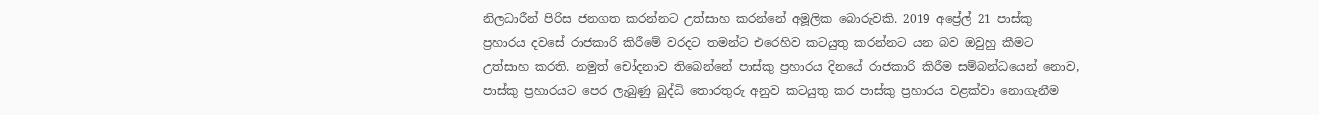නිලධාරීන් පිරිස ජනගත කරන්නට උත්සාහ කරන්නේ අමූලික බොරුවකි. 2019 අප්‍රේල් 21 පාස්කු ප්‍රහාරය දවසේ රාජකාරි කිරීමේ වරදට තමන්ට එරෙහිව කටයුතු කරන්නට යන බව ඔවුහු කීමට උත්සාහ කරති. නමුත් චෝදනාව තිබෙන්නේ පාස්කු ප්‍රහාරය දිනයේ රාජකාරි කිරීම සම්බන්ධයෙන් නොව, පාස්කු ප්‍රහාරයට පෙර ලැබුණු බුද්ධි තොරතුරු අනුව කටයුතු කර පාස්කු ප්‍රහාරය වළක්වා නොගැනීම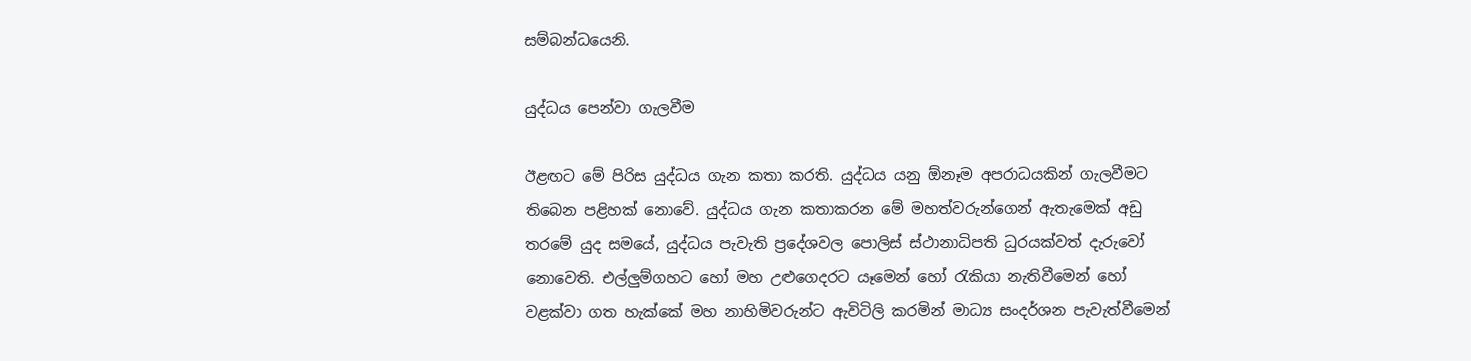සම්බන්ධයෙනි.

යුද්ධය පෙන්වා ගැලවීම

ඊළඟට මේ පිරිස යුද්ධය ගැන කතා කරති. යුද්ධය යනු ඕනෑම අපරාධයකින් ගැලවීමට තිබෙන පළිහක් නොවේ. යුද්ධය ගැන කතාකරන මේ මහත්වරුන්ගෙන් ඇතැමෙක් අඩු තරමේ යුද සමයේ, යුද්ධය පැවැති ප්‍රදේශවල පොලිස් ස්ථානාධිපති ධුරයක්වත් දැරුවෝ නොවෙති. එල්ලුම්ගහට හෝ මහ උළුගෙදරට යෑමෙන් හෝ රැකියා නැතිවීමෙන් හෝ වළක්වා ගත හැක්කේ මහ නාහිමිවරුන්ට ඇවිටිලි කරමින් මාධ්‍ය සංදර්ශන පැවැත්වීමෙන්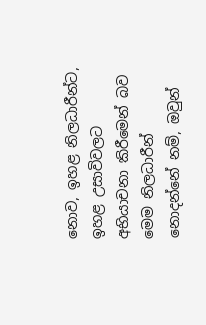නොව, ඉහළ නිලධාරීන්ට, ඉහළ උසාවිවලට අභියාචනා කිරීමෙන් බව මෙම නිලධාරීන් නොදන්නේ නම්, ඔවුන්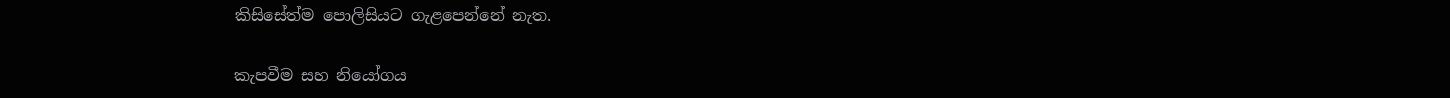කිසිසේත්ම පොලිසියට ගැළපෙන්නේ නැත.

කැපවීම සහ නියෝගය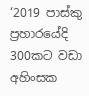‘2019 පාස්කු ප්‍රහාරයේදි 300කට වඩා අහිංසක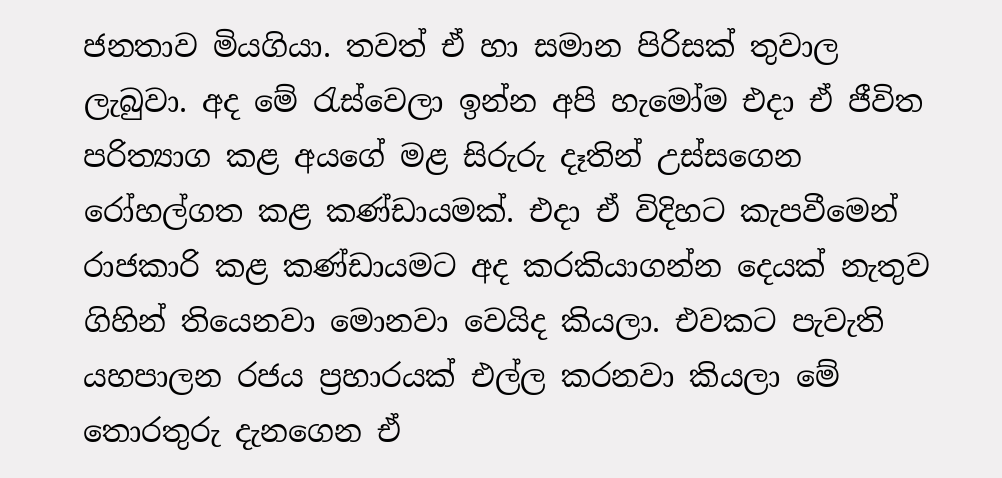ජනතාව මියගියා. තවත් ඒ හා සමාන පිරිසක් තුවාල ලැබුවා. අද මේ රැස්වෙලා ඉන්න අපි හැමෝම එදා ඒ ජීවිත පරිත්‍යාග කළ අයගේ මළ සිරුරු දෑතින් උස්සගෙන රෝහල්ගත කළ කණ්ඩායමක්. එදා ඒ විදිහට කැපවීමෙන් රාජකාරි කළ කණ්ඩායමට අද කරකියාගන්න දෙයක් නැතුව ගිහින් තියෙනවා මොනවා වෙයිද කියලා. එවකට පැවැති යහපාලන රජය ප්‍රහාරයක් එල්ල කරනවා කියලා මේ තොරතුරු දැනගෙන ඒ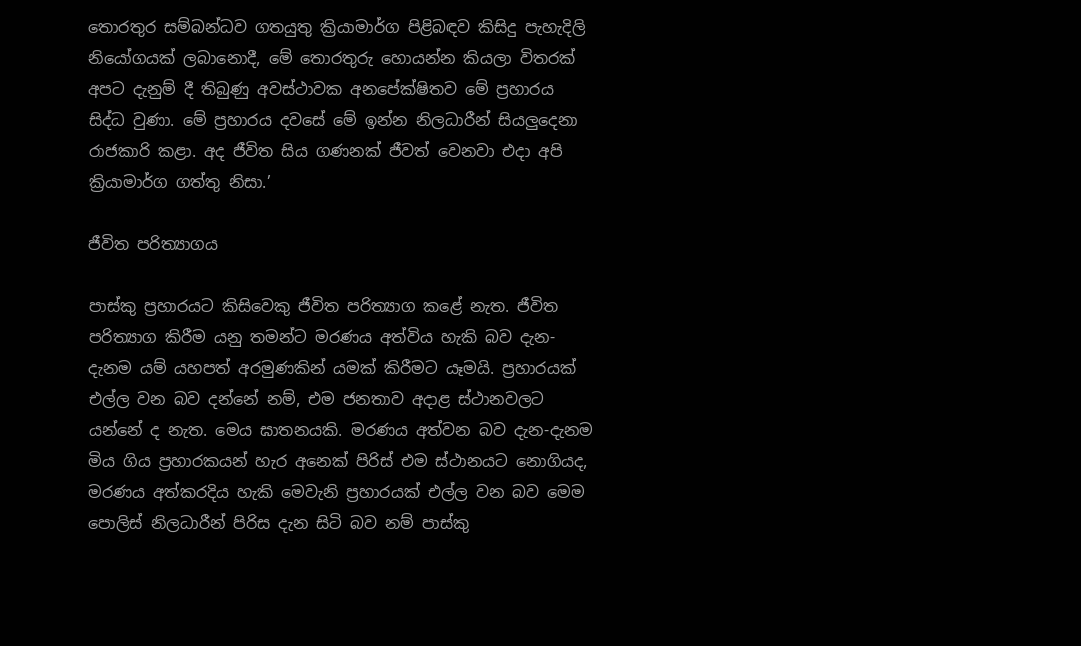තොරතුර සම්බන්ධව ගතයුතු ක්‍රියාමාර්ග පිළිබඳව කිසිදු පැහැදිලි නියෝගයක් ලබානොදී, මේ තොරතුරු හොයන්න කියලා විතරක් අපට දැනුම් දී තිබුණු අවස්ථාවක අනපේක්ෂිතව මේ ප්‍රහාරය සිද්ධ වුණා. මේ ප්‍රහාරය දවසේ මේ ඉන්න නිලධාරීන් සියලුදෙනා රාජකාරි කළා. අද ජීවිත සිය ගණනක් ජීවත් වෙනවා එදා අපි ක්‍රියාමාර්ග ගත්තු නිසා.’

ජීවිත පරිත්‍යාගය

පාස්කු ප්‍රහාරයට කිසිවෙකු ජීවිත පරිත්‍යාග කළේ නැත. ජීවිත පරිත්‍යාග කිරීම යනු තමන්ට මරණය අත්විය හැකි බව දැන-දැනම යම් යහපත් අරමුණකින් යමක් කිරීමට යෑමයි. ප්‍රහාරයක් එල්ල වන බව දන්නේ නම්, එම ජනතාව අදාළ ස්ථානවලට යන්නේ ද නැත. මෙය ඝාතනයකි. මරණය අත්වන බව දැන-දැනම මිය ගිය ප්‍රහාරකයන් හැර අනෙක් පිරිස් එම ස්ථානයට නොගියද, මරණය අත්කරදිය හැකි මෙවැනි ප්‍රහාරයක් එල්ල වන බව මෙම පොලිස් නිලධාරීන් පිරිස දැන සිටි බව නම් පාස්කු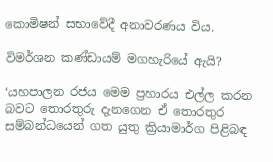කොමිෂන් සභාවේදී අනාවරණය විය.

විමර්ශන කණ්ඩායම් මගහැරියේ ඇයි?

‘යහපාලන රජය මෙම ප්‍රහාරය එල්ල කරන බවට තොරතුරු දැනගෙන ඒ තොරතුර සම්බන්ධයෙන් ගත යුතු ක්‍රියාමාර්ග පිළිබඳ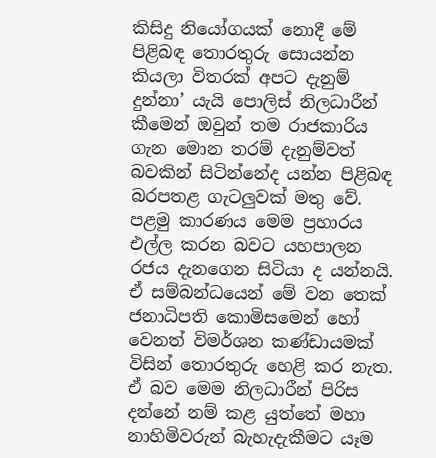කිසිදු නියෝගයක් නොදී මේ පිළිබඳ තොරතුරු සොයන්න කියලා විතරක් අපට දැනුම් දුන්නා’ යැයි පොලිස් නිලධාරීන් කීමෙන් ඔවුන් තම රාජකාරිය ගැන මොන තරම් දැනුම්වත් බවකින් සිටින්නේද යන්න පිළිබඳ බරපතළ ගැටලුවක් මතු වේ.
පළමු කාරණය මෙම ප්‍රහාරය එල්ල කරන බවට යහපාලන රජය දැනගෙන සිටියා ද යන්නයි. ඒ සම්බන්ධයෙන් මේ වන තෙක් ජනාධිපති කොමිසමෙන් හෝ වෙනත් විමර්ශන කණ්ඩායමක් විසින් තොරතුරු හෙළි කර නැත. ඒ බව මෙම නිලධාරීන් පිරිස දන්නේ නම් කළ යුත්තේ මහා නාහිමිවරුන් බැහැදැකීමට යෑම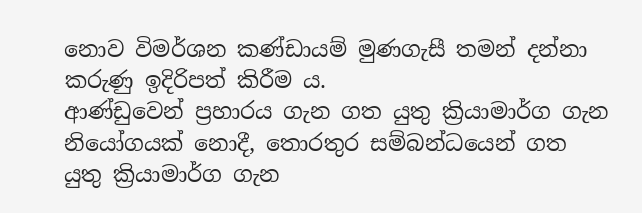නොව විමර්ශන කණ්ඩායම් මුණගැසී තමන් දන්නා කරුණු ඉදිරිපත් කිරීම ය.
ආණ්ඩුවෙන් ප්‍රහාරය ගැන ගත යුතු ක්‍රියාමාර්ග ගැන නියෝගයක් නොදී, තොරතුර සම්බන්ධයෙන් ගත යුතු ක්‍රියාමාර්ග ගැන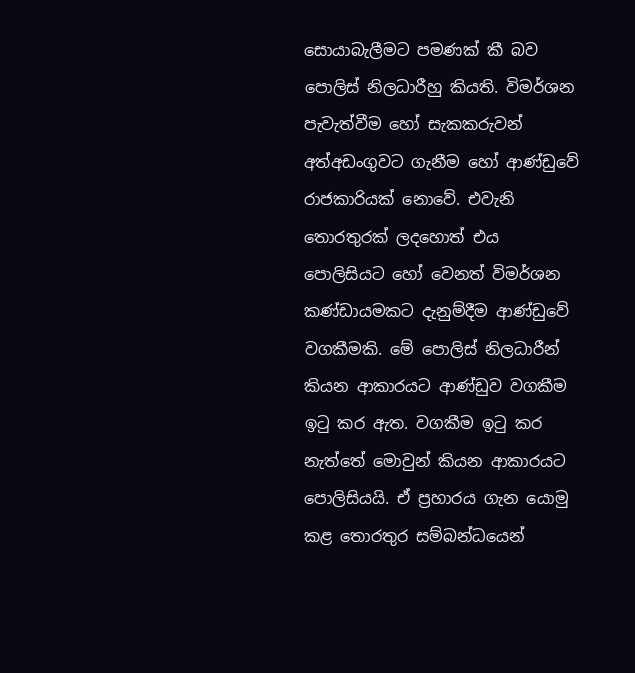සොයාබැලීමට පමණක් කී බව පොලිස් නිලධාරීහු කියති. විමර්ශන පැවැත්වීම හෝ සැකකරුවන් අත්අඩංගුවට ගැනීම හෝ ආණ්ඩුවේ රාජකාරියක් නොවේ. එවැනි තොරතුරක් ලදහොත් එය පොලිසියට හෝ වෙනත් විමර්ශන කණ්ඩායමකට දැනුම්දීම ආණ්ඩුවේ වගකීමකි. මේ පොලිස් නිලධාරීන් කියන ආකාරයට ආණ්ඩුව වගකීම ඉටු කර ඇත. වගකීම ඉටු කර නැත්තේ මොවුන් කියන ආකාරයට පොලිසියයි. ඒ ප්‍රහාරය ගැන යොමු කළ තොරතුර සම්බන්ධයෙන්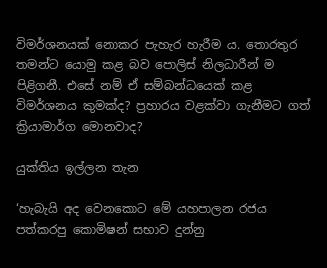විමර්ශනයක් නොකර පැහැර හැරීම ය. තොරතුර තමන්ට යොමු කළ බව පොලිස් නිලධාරීන් ම පිළිගනී. එසේ නම් ඒ සම්බන්ධයෙක් කළ විමර්ශනය කුමක්ද? ප්‍රහාරය වළක්වා ගැනීමට ගත් ක්‍රියාමාර්ග මොනවාද?

යුක්තිය ඉල්ලන තැන

‘හැබැයි අද වෙනකොට මේ යහපාලන රජය පත්කරපු කොමිෂන් සභාව දුන්නු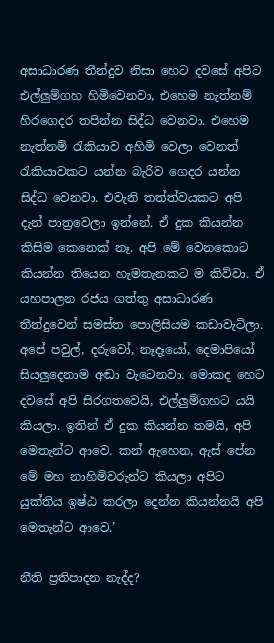අසාධාරණ තීන්දුව නිසා හෙට දවසේ අපිට එල්ලුම්ගහ හිමිවෙනවා, එහෙම නැත්නම් හිරගෙදර තපින්න සිද්ධ වෙනවා. එහෙම නැත්නම් රැකියාව අහිමි වෙලා වෙනත් රැකියාවකට යන්න බැරිව ගෙදර යන්න සිද්ධ වෙනවා. එවැනි තත්ත්වයකට අපි දැන් පාත්‍රවෙලා ඉන්නේ. ඒ දුක කියන්න කිසිම කෙනෙක් නෑ. අපි මේ වෙනකොට කියන්න තියෙන හැමතැනකට ම කිව්වා. ඒ යහපාලන රජය ගත්තු අසාධාරණ තීන්දුවෙන් සමස්ත පොලිසියම කඩාවැටිලා. අපේ පවුල්, දරුවෝ, නෑදෑයෝ, දෙමාපියෝ සියලුදෙනාම අඬා වැටෙනවා. මොකද හෙට දවසේ අපි සිරගතවෙයි, එල්ලුම්ගහට යයි කියලා. ඉතින් ඒ දුක කියන්න තමයි, අපි මෙතැන්ට ආවෙ. කන් ඇහෙන, ඇස් පේන මේ මහ නාහිමිවරුන්ට කියලා අපිට යුක්තිය ඉෂ්ඨ කරලා දෙන්න කියන්නයි අපි මෙතැන්ට ආවෙ.’

නීති ප්‍රතිපාදන නැද්ද?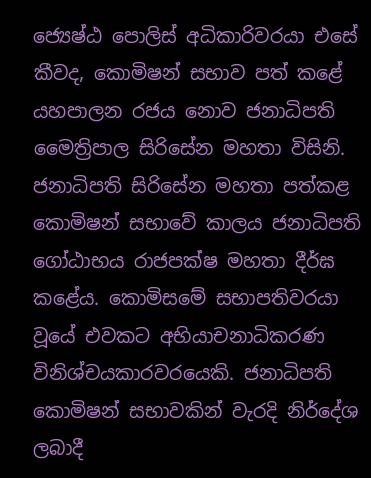ජ්‍යෙෂ්ඨ පොලිස් අධිකාරිවරයා එසේ කීවද, කොමිෂන් සභාව පත් කළේ යහපාලන රජය නොව ජනාධිපති මෛත්‍රිපාල සිරිසේන මහතා විසිනි. ජනාධිපති සිරිසේන මහතා පත්කළ කොමිෂන් සභාවේ කාලය ජනාධිපති ගෝඨාභය රාජපක්ෂ මහතා දීර්ඝ කළේය. කොමිසමේ සභාපතිවරයා වූයේ එවකට අභියාචනාධිකරණ විනිශ්චයකාරවරයෙකි. ජනාධිපති කොමිෂන් සභාවකින් වැරදි නිර්දේශ ලබාදී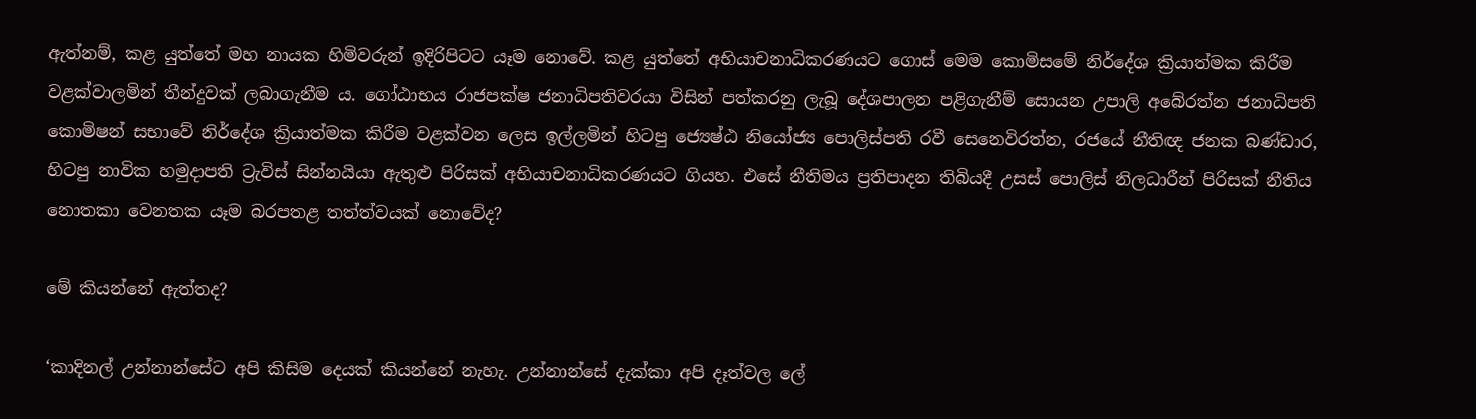ඇත්නම්, කළ යුත්තේ මහ නායක හිමිවරුන් ඉදිරිපිටට යෑම නොවේ. කළ යුත්තේ අභියාචනාධිකරණයට ගොස් මෙම කොමිසමේ නිර්දේශ ක්‍රියාත්මක කිරීම වළක්වාලමින් තීන්දුවක් ලබාගැනීම ය. ගෝඨාභය රාජපක්ෂ ජනාධිපතිවරයා විසින් පත්කරනු ලැබූ දේශපාලන පළිගැනීම් සොයන උපාලි අබේරත්න ජනාධිපති කොමිෂන් සභාවේ නිර්දේශ ක්‍රියාත්මක කිරීම වළක්වන ලෙස ඉල්ලමින් හිටපු ජ්‍යෙෂ්ඨ නියෝජ්‍ය පොලිස්පති රවී සෙනෙවිරත්න, රජයේ නීතිඥ ජනක බණ්ඩාර, හිටපු නාවික හමුදාපති ට්‍රැවිස් සින්නයියා ඇතුළු පිරිසක් අභියාචනාධිකරණයට ගියහ. එසේ නීතිමය ප්‍රතිපාදන තිබියදී උසස් පොලිස් නිලධාරීන් පිරිසක් නීතිය නොතකා වෙනතක යෑම බරපතළ තත්ත්වයක් නොවේද?

මේ කියන්නේ ඇත්තද?

‘කාදිනල් උන්නාන්සේට අපි කිසිම දෙයක් කියන්නේ නැහැ. උන්නාන්සේ දැක්කා අපි දෑත්වල ලේ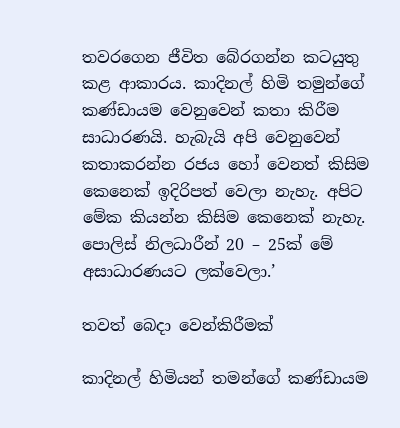තවරගෙන ජීවිත බේරගන්න කටයුතු කළ ආකාරය. කාදිනල් හිමි තමුන්ගේ කණ්ඩායම වෙනුවෙන් කතා කිරීම සාධාරණයි. හැබැයි අපි වෙනුවෙන් කතාකරන්න රජය හෝ වෙනත් කිසිම කෙනෙක් ඉදිරිපත් වෙලා නැහැ. අපිට මේක කියන්න කිසිම කෙනෙක් නැහැ. පොලිස් නිලධාරීන් 20 – 25ක් මේ අසාධාරණයට ලක්වෙලා.’

තවත් බෙදා වෙන්කිරීමක්

කාදිනල් හිමියන් තමන්ගේ කණ්ඩායම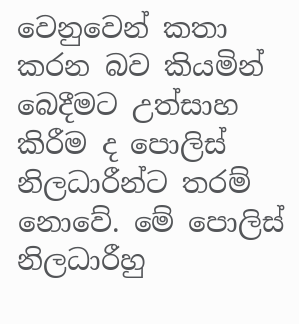වෙනුවෙන් කතා කරන බව කියමින් බෙදීමට උත්සාහ කිරීම ද පොලිස් නිලධාරීන්ට තරම් නොවේ. මේ පොලිස් නිලධාරීහු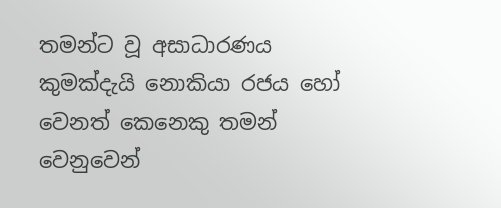තමන්ට වූ අසාධාරණය කුමක්දැයි නොකියා රජය හෝ වෙනත් කෙනෙකු තමන් වෙනුවෙන්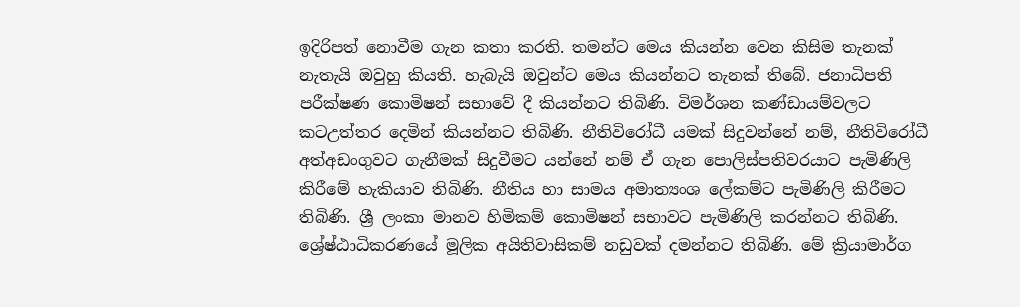ඉදිරිපත් නොවීම ගැන කතා කරති. තමන්ට මෙය කියන්න වෙන කිසිම තැනක් නැතැයි ඔවුහු කියති. හැබැයි ඔවුන්ට මෙය කියන්නට තැනක් තිබේ. ජනාධිපති පරීක්ෂණ කොමිෂන් සභාවේ දී කියන්නට තිබිණි. විමර්ශන කණ්ඩායම්වලට කටඋත්තර දෙමින් කියන්නට තිබිණි. නීතිවිරෝධී යමක් සිදුවන්නේ නම්, නීතිවිරෝධී අත්අඩංගුවට ගැනීමක් සිදුවීමට යන්නේ නම් ඒ ගැන පොලිස්පතිවරයාට පැමිණිලි කිරීමේ හැකියාව තිබිණි. නීතිය හා සාමය අමාත්‍යංශ ලේකම්ට පැමිණිලි කිරීමට තිබිණි. ශ්‍රී ලංකා මානව හිමිකම් කොමිෂන් සභාවට පැමිණිලි කරන්නට තිබිණි. ශ්‍රේෂ්ඨාධිකරණයේ මූලික අයිතිවාසිකම් නඩුවක් දමන්නට තිබිණි. මේ ක්‍රියාමාර්ග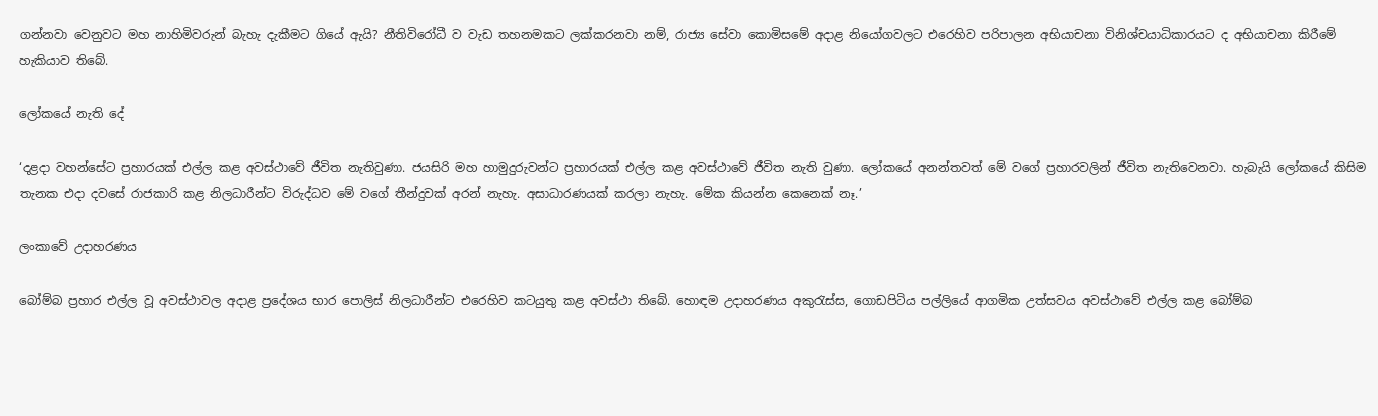ගන්නවා වෙනුවට මහ නාහිමිවරුන් බැහැ දැකීමට ගියේ ඇයි? නීතිවිරෝධී ව වැඩ තහනමකට ලක්කරනවා නම්, රාජ්‍ය සේවා කොමිසමේ අදාළ නියෝගවලට එරෙහිව පරිපාලන අභියාචනා විනිශ්චයාධිකාරයට ද අභියාචනා කිරීමේ හැකියාව තිබේ.

ලෝකයේ නැති දේ

‘දළදා වහන්සේට ප්‍රහාරයක් එල්ල කළ අවස්ථාවේ ජීවිත නැතිවුණා. ජයසිරි මහ හාමුදුරුවන්ට ප්‍රහාරයක් එල්ල කළ අවස්ථාවේ ජීවිත නැති වුණා. ලෝකයේ අනන්තවත් මේ වගේ ප්‍රහාරවලින් ජීවිත නැතිවෙනවා. හැබැයි ලෝකයේ කිසිම තැනක එදා දවසේ රාජකාරි කළ නිලධාරීන්ට විරුද්ධව මේ වගේ තීන්දුවක් අරන් නැහැ. අසාධාරණයක් කරලා නැහැ. මේක කියන්න කෙනෙක් නෑ.’

ලංකාවේ උදාහරණය

බෝම්බ ප්‍රහාර එල්ල වූ අවස්ථාවල අදාළ ප්‍රදේශය භාර පොලිස් නිලධාරීන්ට එරෙහිව කටයුතු කළ අවස්ථා තිබේ. හොඳම උදාහරණය අකුරැස්ස, ගොඩපිටිය පල්ලියේ ආගමික උත්සවය අවස්ථාවේ එල්ල කළ බෝම්බ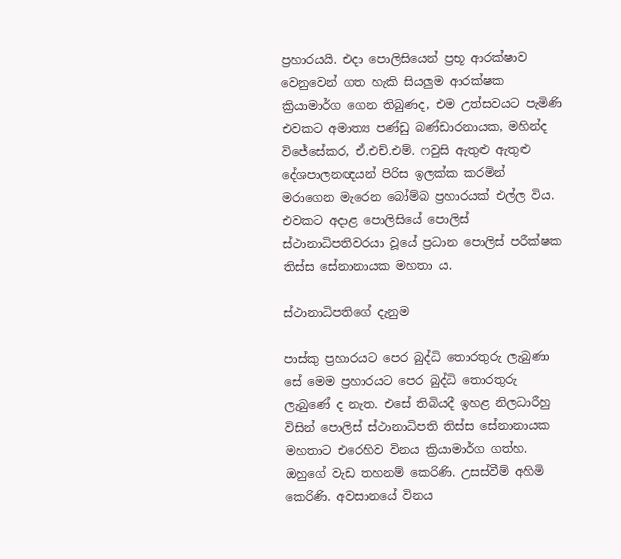ප්‍රහාරයයි. එදා පොලිසියෙන් ප්‍රභූ ආරක්ෂාව වෙනුවෙන් ගත හැකි සියලුම ආරක්ෂක ක්‍රියාමාර්ග ගෙන තිබුණද, එම උත්සවයට පැමිණි එවකට අමාත්‍ය පණ්ඩු බණ්ඩාරනායක, මහින්ද විජේසේකර, ඒ.එච්.එම්. ෆවුසි ඇතුළු ඇතුළු දේශපාලනඥයන් පිරිස ඉලක්ක කරමින් මරාගෙන මැරෙන බෝම්බ ප්‍රහාරයක් එල්ල විය. එවකට අදාළ පොලිසියේ පොලිස් ස්ථානාධිපතිවරයා වූයේ ප්‍රධාන පොලිස් පරීක්ෂක තිස්ස සේනානායක මහතා ය.

ස්ථානාධිපතිගේ දැනුම

පාස්කු ප්‍රහාරයට පෙර බුද්ධි තොරතුරු ලැබුණා සේ මෙම ප්‍රහාරයට පෙර බුද්ධි තොරතුරු ලැබුණේ ද නැත. එසේ තිබියදී ඉහළ නිලධාරීහු විසින් පොලිස් ස්ථානාධිපති තිස්ස සේනානායක මහතාට එරෙහිව විනය ක්‍රියාමාර්ග ගත්හ. ඔහුගේ වැඩ තහනම් කෙරිණි. උසස්වීම් අහිමි කෙරිණි. අවසානයේ විනය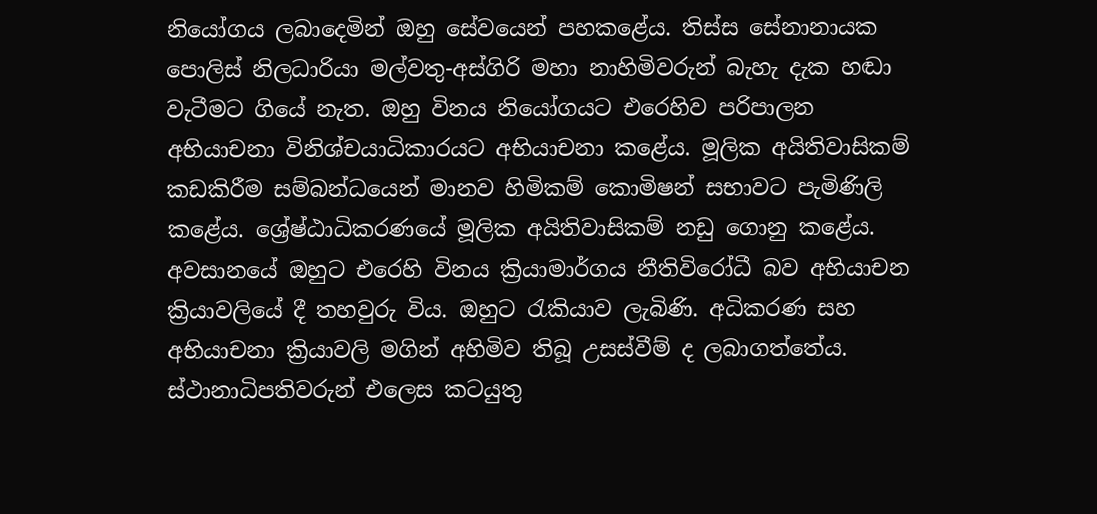නියෝගය ලබාදෙමින් ඔහු සේවයෙන් පහකළේය. තිස්ස සේනානායක පොලිස් නිලධාරියා මල්වතු-අස්ගිරි මහා නාහිමිවරුන් බැහැ දැක හඬා වැටීමට ගියේ නැත. ඔහු විනය නියෝගයට එරෙහිව පරිපාලන අභියාචනා විනිශ්චයාධිකාරයට අභියාචනා කළේය. මූලික අයිතිවාසිකම් කඩකිරීම සම්බන්ධයෙන් මානව හිමිකම් කොමිෂන් සභාවට පැමිණිලි කළේය. ශ්‍රේෂ්ඨාධිකරණයේ මූලික අයිතිවාසිකම් නඩු ගොනු කළේය. අවසානයේ ඔහුට එරෙහි විනය ක්‍රියාමාර්ගය නීතිවිරෝධී බව අභියාචන ක්‍රියාවලියේ දී තහවුරු විය. ඔහුට රැකියාව ලැබිණි. අධිකරණ සහ අභියාචනා ක්‍රියාවලි මගින් අහිමිව තිබූ උසස්වීම් ද ලබාගත්තේය.
ස්ථානාධිපතිවරුන් එලෙස කටයුතු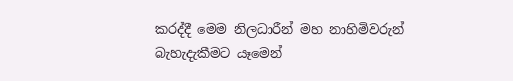කරද්දී මෙම නිලධාරීන් මහ නාහිමිවරුන් බැහැදැකීමට යෑමෙන්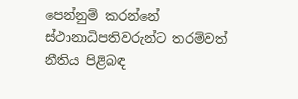පෙන්නුම් කරන්නේ ස්ථානාධිපතිවරුන්ට තරම්වත් නීතිය පිළිබඳ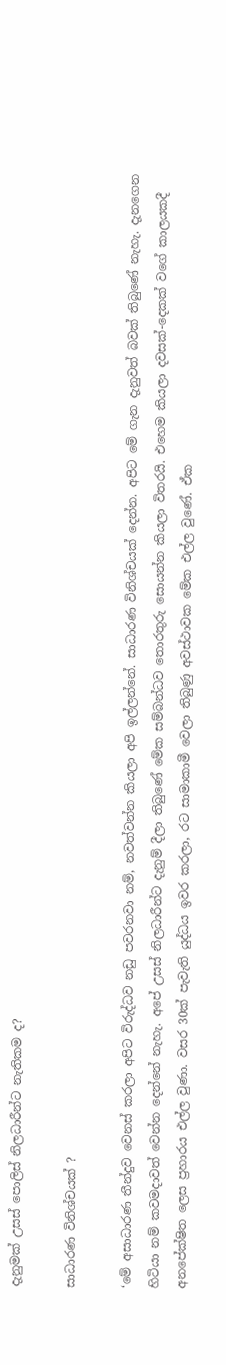දැනුමක් උසස් පොලිස් නිලධාරීන්ට නැතිකම ද?

සාධාරණ විනිශ්චයක් ?

‘මේ අසාධාරණ තීන්දුව වෙනස් කරලා අපිට විරුද්ධව නඩු පවරනවා නම්, නවත්වන්න කියලා අපි ඉල්ලන්නේ. සාධාරණ විනිශ්චයක් දෙන්න. අපිට මේ ගැන දැනුවත් බවක් තිබුණේ නැහැ. දැනගෙන හිටියා නම් කවමදාවත් වෙන්න දෙන්නේ නැහැ. අපේ උසස් නිලධාරීන්ට දැනුම් දීලා තිබුණේ මේක සම්බන්ධව තොරතුරු සොයන්න කියලා විතරයි. එහෙම කියලා දවසක්-දෙකක් වගේ කාලයකදී අනපේක්ෂිත ලෙස ප්‍රහාරය එල්ල වුණා. වසර 30ක් පැවැති යුද්ධය ඉවර කරලා, රට සාමාකාමී වෙලා තිබුණු අවස්ථාවක මේක එල්ල වුණේ. ඒක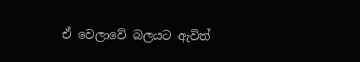ඒ වෙලාවේ බලයට ඇවිත්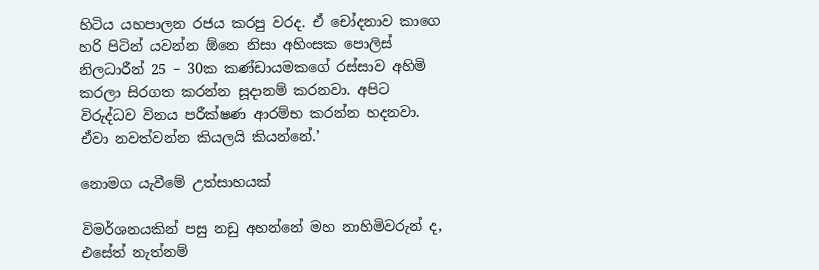හිටිය යහපාලන රජය කරපු වරද. ඒ චෝදනාව කාගෙ හරි පිටින් යවන්න ඕනෙ නිසා අහිංසක පොලිස් නිලධාරීන් 25 – 30ක කණ්ඩායමකගේ රස්සාව අහිමි කරලා සිරගත කරන්න සූදානම් කරනවා. අපිට විරුද්ධව විනය පරීක්ෂණ ආරම්භ කරන්න හදනවා. ඒවා නවත්වන්න කියලයි කියන්නේ.’

නොමග යැවීමේ උත්සාහයක්

විමර්ශනයකින් පසු නඩු අහන්නේ මහ නාහිමිවරුන් ද, එසේත් නැත්නම්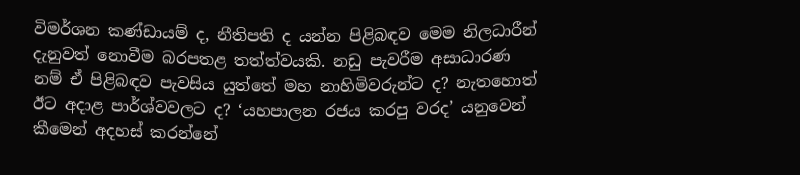විමර්ශන කණ්ඩායම් ද, නීතිපති ද යන්න පිළිබඳව මෙම නිලධාරීන් දැනුවත් නොවීම බරපතළ තත්ත්වයකි. නඩු පැවරීම අසාධාරණ නම් ඒ පිළිබඳව පැවසිය යුත්තේ මහ නාහිමිවරුන්ට ද? නැතහොත් ඊට අදාළ පාර්ශ්වවලට ද? ‘යහපාලන රජය කරපු වරද’ යනුවෙන් කීමෙන් අදහස් කරන්නේ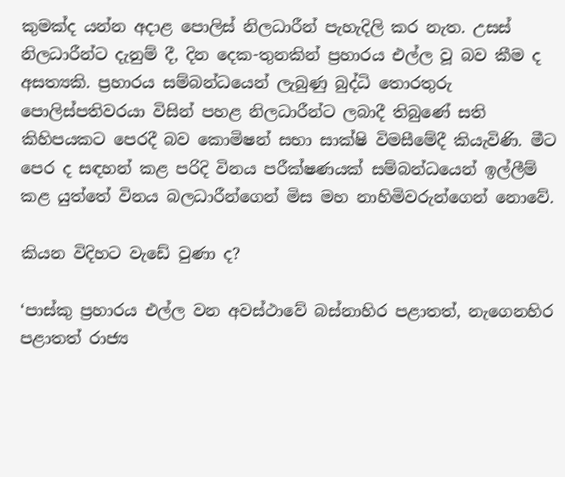කුමක්ද යන්න අදාළ පොලිස් නිලධාරීන් පැහැදිලි කර නැත. උසස් නිලධාරීන්ට දැනුම් දී, දින දෙක-තුනකින් ප්‍රහාරය එල්ල වූ බව කීම ද අසත්‍යකි. ප්‍රහාරය සම්බන්ධයෙන් ලැබුණු බුද්ධි තොරතුරු පොලිස්පතිවරයා විසින් පහළ නිලධාරීන්ට ලබාදී තිබුණේ සති කිහිපයකට පෙරදී බව කොමිෂන් සභා සාක්ෂි විමසීමේදී කියැවිණි. මීට පෙර ද සඳහන් කළ පරිදි විනය පරීක්ෂණයක් සම්බන්ධයෙන් ඉල්ලීම් කළ යුත්තේ විනය බලධාරීන්ගෙන් මිස මහ නාහිමිවරුන්ගෙන් නොවේ.

කියන විදිහට වැඩේ වුණා ද?

‘පාස්කු ප්‍රහාරය එල්ල වන අවස්ථාවේ බස්නාහිර පළාතත්, නැගෙනහිර පළාතත් රාජ්‍ය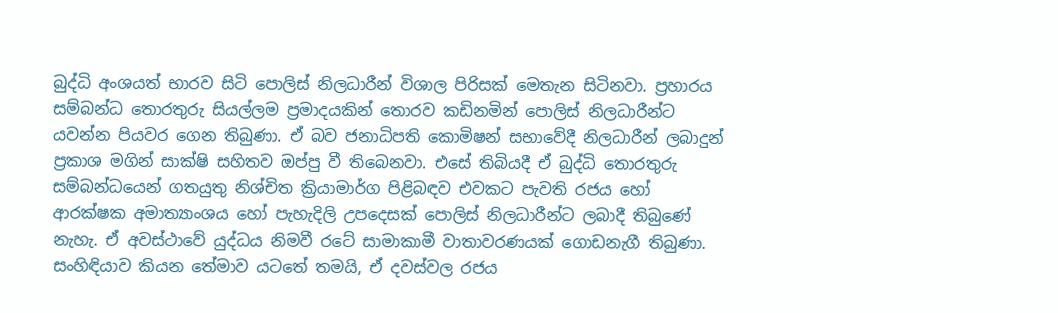බුද්ධි අංශයත් භාරව සිටි පොලිස් නිලධාරීන් විශාල පිරිසක් මෙතැන සිටිනවා. ප්‍රහාරය සම්බන්ධ තොරතුරු සියල්ලම ප්‍රමාදයකින් තොරව කඩිනමින් පොලිස් නිලධාරීන්ට යවන්න පියවර ගෙන තිබුණා. ඒ බව ජනාධිපති කොමිෂන් සභාවේදී නිලධාරීන් ලබාදුන් ප්‍රකාශ මගින් සාක්ෂි සහිතව ඔප්පු වී තිබෙනවා. එසේ තිබියදී ඒ බුද්ධි තොරතුරු සම්බන්ධයෙන් ගතයුතු නිශ්චිත ක්‍රියාමාර්ග පිළිබඳව එවකට පැවති රජය හෝ ආරක්ෂක අමාත්‍යාංශය හෝ පැහැදිලි උපදෙසක් පොලිස් නිලධාරීන්ට ලබාදී තිබුණේ නැහැ. ඒ අවස්ථාවේ යුද්ධය නිමවී රටේ සාමාකාමී වාතාවරණයක් ගොඩනැගී තිබුණා. සංහිඳියාව කියන තේමාව යටතේ තමයි, ඒ දවස්වල රජය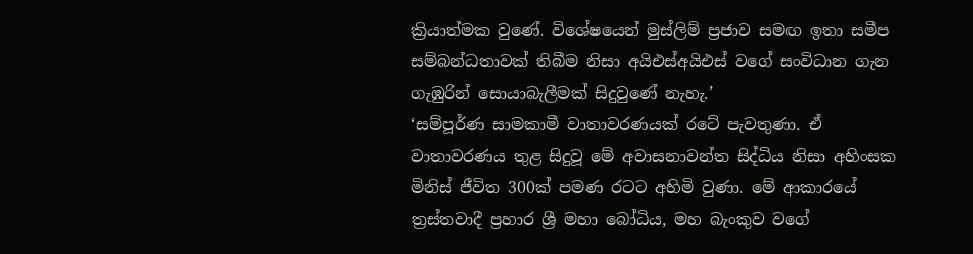ක්‍රියාත්මක වුණේ. විශේෂයෙන් මුස්ලිම් ප්‍රජාව සමඟ ඉතා සමීප සම්බන්ධතාවක් තිබීම නිසා අයිඑස්අයිඑස් වගේ සංවිධාන ගැන ගැඹුරින් සොයාබැලීමක් සිදුවුණේ නැහැ.’
‘සම්පූර්ණ සාමකාමී වාතාවරණයක් රටේ පැවතුණා. ඒ වාතාවරණය තුළ සිදුවූ මේ අවාසනාවන්ත සිද්ධිය නිසා අහිංසක මිනිස් ජීවිත 300ක් පමණ රටට අහිමි වුණා. මේ ආකාරයේ ත්‍රස්තවාදී ප්‍රහාර ශ්‍රී මහා බෝධිය, මහ බැංකුව වගේ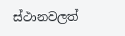ස්ථානවලත්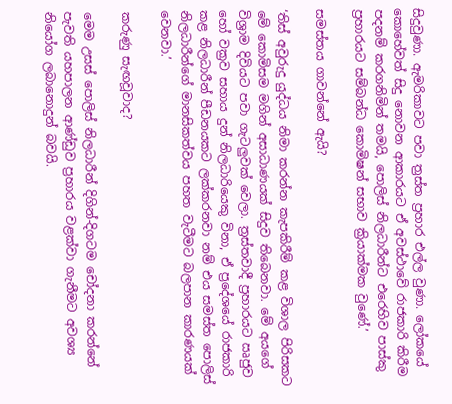සිදුවුණා. ඇමරිකාවට පවා ත්‍රස්ත ප්‍රහාර එල්ල වුණා. ලෝකයේ කොහේවත් සිදු නොවන ආකාරයට ඒ අවස්ථාවේ රාජකාරි කිරීම පදනම් කරගනිමින් තමයි, පොලිස් නිලධාරීන්ට එරෙහිව පාස්කු ප්‍රහාරයට සම්බන්ධ කොමිෂන් සභාව ක්‍රියාක්මක වුණේ.’

සමස්තය ගාවන්නේ ඇයි?

‘තිස් අවුරුදු යුද්ධය නිමා කරන්න කැපකිරීම් කළ විශාල පිරිසකට මේ කොමිසම මගින් අසාධාණයක් සිදුව තිබෙනවා. මේ අයගේ විශ්‍රාම දිවියට පවා ගැටලුවක් වෙලා. ත්‍රස්තවාදී ප්‍රහාරයට ඍජුව හෝ වක්‍රව සහාය දුන් නිලධාරියෙකු විනා, ඒ ප්‍රදේශයේ රාජකාරි කළ නිලධාරීන් පීඩනයකට ලක්කරනවා නම් එය සමස්ත පොලිස් නිලධාරීන්ගේ මානසිකත්වය පහත වැටීමට බලපාන කාරණයක් වෙනවා.’

කරුණු සැඟවූවාද?

මෙම උසස් පොලිස් නිලධාරීන් දිගින්-දිගටම චෝදනා කරන්නේ පැවති යහපාලන ආණ්ඩුව ප්‍රහාරය වළක්වා ගැනීමට අවශ්‍ය නියෝග ලබානොදුන් බවයි.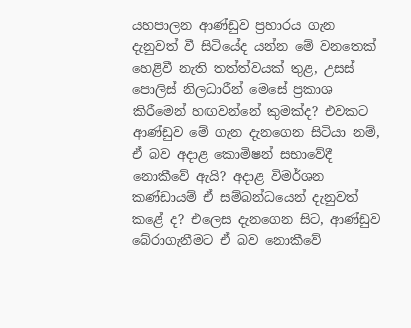යහපාලන ආණ්ඩුව ප්‍රහාරය ගැන දැනුවත් වී සිටියේද යන්න මේ වනතෙක් හෙළිවී නැති තත්ත්වයක් තුළ, උසස් පොලිස් නිලධාරීන් මෙසේ ප්‍රකාශ කිරීමෙන් හඟවන්නේ කුමක්ද? එවකට ආණ්ඩුව මේ ගැන දැනගෙන සිටියා නම්, ඒ බව අදාළ කොමිෂන් සභාවේදී නොකීවේ ඇයි? අදාළ විමර්ශන කණ්ඩායම් ඒ සම්බන්ධයෙන් දැනුවත් කළේ ද? එලෙස දැනගෙන සිට, ආණ්ඩුව බේරාගැනීමට ඒ බව නොකීවේ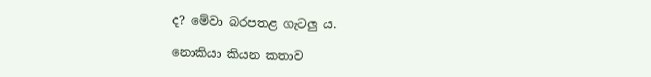ද? මේවා බරපතළ ගැටලු ය.

නොකියා කියන කතාව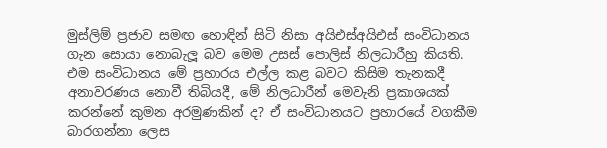මුස්ලිම් ප්‍රජාව සමඟ හොඳින් සිටි නිසා අයිඑස්අයිඑස් සංවිධානය ගැන සොයා නොබැලූ බව මෙම උසස් පොලිස් නිලධාරීහු කියති. එම සංවිධානය මේ ප්‍රහාරය එල්ල කළ බවට කිසිම තැනකදී අනාවරණය නොවී තිබියදී, මේ නිලධාරීන් මෙවැනි ප්‍රකාශයක් කරන්නේ කුමන අරමුණකින් ද? ඒ සංවිධානයට ප්‍රහාරයේ වගකීම බාරගන්නා ලෙස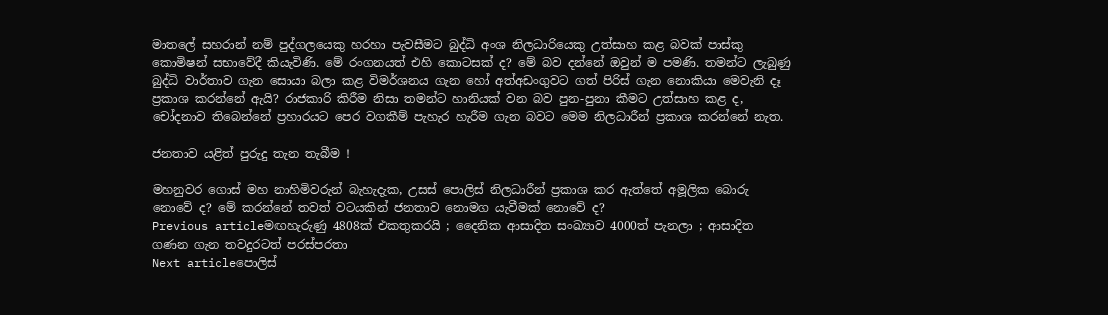මාතලේ සහරාන් නම් පුද්ගලයෙකු හරහා පැවසීමට බුද්ධි අංශ නිලධාරියෙකු උත්සාහ කළ බවක් පාස්කු කොමිෂන් සභාවේදී කියැවිණි. මේ රංගනයත් එහි කොටසක් ද? මේ බව දන්නේ ඔවුන් ම පමණි. තමන්ට ලැබුණු බුද්ධි වාර්තාව ගැන සොයා බලා කළ විමර්ශනය ගැන හෝ අත්අඩංගුවට ගත් පිරිස් ගැන නොකියා මෙවැනි දෑ ප්‍රකාශ කරන්නේ ඇයි? රාජකාරි කිරීම නිසා තමන්ට හානියක් වන බව පුන-පුනා කීමට උත්සාහ කළ ද, චෝදනාව තිබෙන්නේ ප්‍රහාරයට පෙර වගකීම් පැහැර හැරීම ගැන බවට මෙම නිලධාරීන් ප්‍රකාශ කරන්නේ නැත.

ජනතාව යළිත් පුරුදු තැන තැබීම !

මහනුවර ගොස් මහ නාහිමිවරුන් බැහැදැක, උසස් පොලිස් නිලධාරීන් ප්‍රකාශ කර ඇත්තේ අමූලික බොරු නොවේ ද? මේ කරන්නේ තවත් වටයකින් ජනතාව නොමග යැවීමක් නොවේ ද?
Previous articleමඟහැරුණු 4808ක් එකතුකරයි ; දෛනික ආසාදිත සංඛ්‍යාව 4000ත් පැනලා ; ආසාදිත ගණන ගැන තවදුරටත් පරස්පරතා
Next articleපොලිස්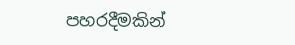පහරදීමකින්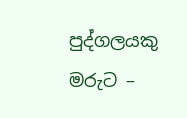පුද්ගලයකු මරුට –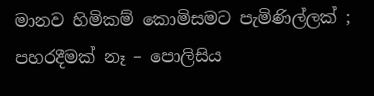මානව හිමිකම් කොමිසමට පැමිණිල්ලක් ; පහරදීමක් නෑ – පොලිසිය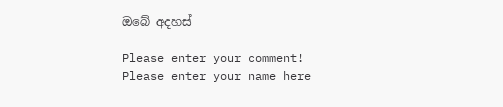ඔබේ අදහස්

Please enter your comment!
Please enter your name here